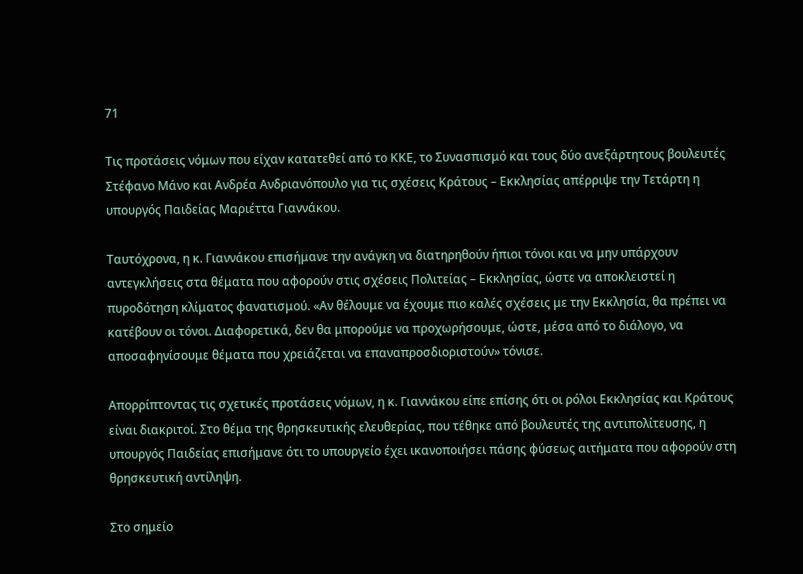71

Τις προτάσεις νόμων που είχαν κατατεθεί από το ΚΚΕ, το Συνασπισμό και τους δύο ανεξάρτητους βουλευτές Στέφανο Μάνο και Ανδρέα Ανδριανόπουλο για τις σχέσεις Κράτους – Εκκλησίας απέρριψε την Τετάρτη η υπουργός Παιδείας Μαριέττα Γιαννάκου.

Ταυτόχρονα, η κ. Γιαννάκου επισήμανε την ανάγκη να διατηρηθούν ήπιοι τόνοι και να μην υπάρχουν αντεγκλήσεις στα θέματα που αφορούν στις σχέσεις Πολιτείας – Εκκλησίας, ώστε να αποκλειστεί η πυροδότηση κλίματος φανατισμού. «Αν θέλουμε να έχουμε πιο καλές σχέσεις με την Εκκλησία, θα πρέπει να κατέβουν οι τόνοι. Διαφορετικά, δεν θα μπορούμε να προχωρήσουμε, ώστε, μέσα από το διάλογο, να αποσαφηνίσουμε θέματα που χρειάζεται να επαναπροσδιοριστούν» τόνισε.

Απορρίπτοντας τις σχετικές προτάσεις νόμων, η κ. Γιαννάκου είπε επίσης ότι οι ρόλοι Εκκλησίας και Κράτους είναι διακριτοί. Στο θέμα της θρησκευτικής ελευθερίας, που τέθηκε από βουλευτές της αντιπολίτευσης, η υπουργός Παιδείας επισήμανε ότι το υπουργείο έχει ικανοποιήσει πάσης φύσεως αιτήματα που αφορούν στη θρησκευτική αντίληψη.

Στο σημείο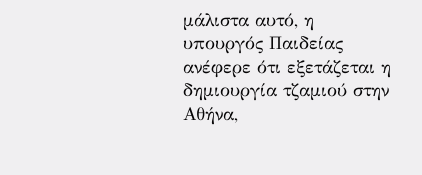μάλιστα αυτό, η υπουργός Παιδείας ανέφερε ότι εξετάζεται η δημιουργία τζαμιού στην Αθήνα,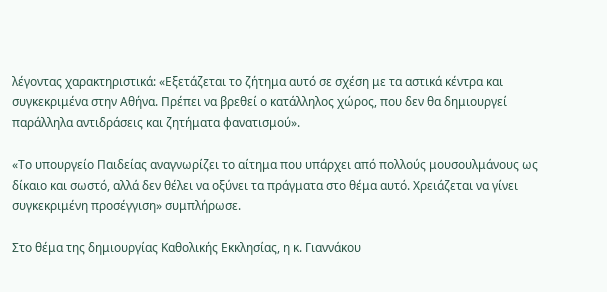λέγοντας χαρακτηριστικά: «Εξετάζεται το ζήτημα αυτό σε σχέση με τα αστικά κέντρα και συγκεκριμένα στην Αθήνα. Πρέπει να βρεθεί ο κατάλληλος χώρος, που δεν θα δημιουργεί παράλληλα αντιδράσεις και ζητήματα φανατισμού».

«Το υπουργείο Παιδείας αναγνωρίζει το αίτημα που υπάρχει από πολλούς μουσουλμάνους ως δίκαιο και σωστό, αλλά δεν θέλει να οξύνει τα πράγματα στο θέμα αυτό. Χρειάζεται να γίνει συγκεκριμένη προσέγγιση» συμπλήρωσε.

Στο θέμα της δημιουργίας Καθολικής Εκκλησίας, η κ. Γιαννάκου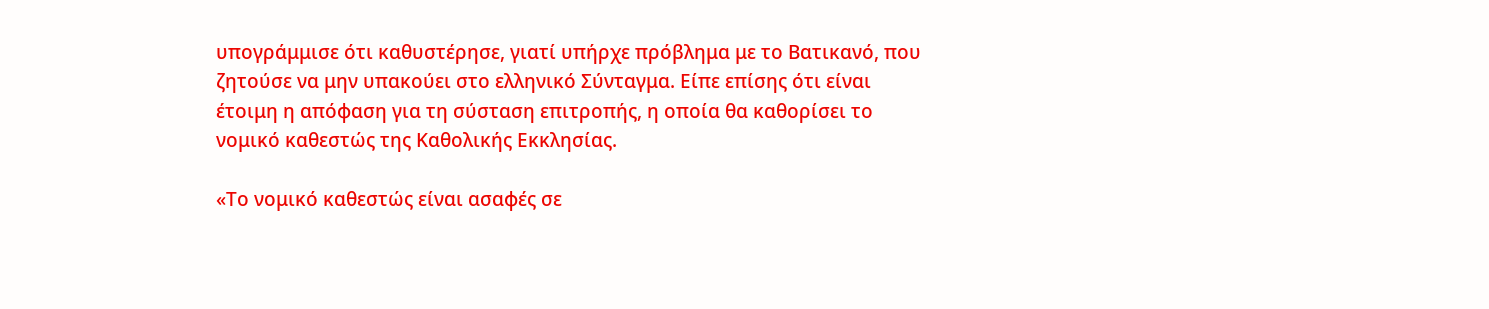υπογράμμισε ότι καθυστέρησε, γιατί υπήρχε πρόβλημα με το Βατικανό, που ζητούσε να μην υπακούει στο ελληνικό Σύνταγμα. Είπε επίσης ότι είναι έτοιμη η απόφαση για τη σύσταση επιτροπής, η οποία θα καθορίσει το νομικό καθεστώς της Καθολικής Εκκλησίας.

«Το νομικό καθεστώς είναι ασαφές σε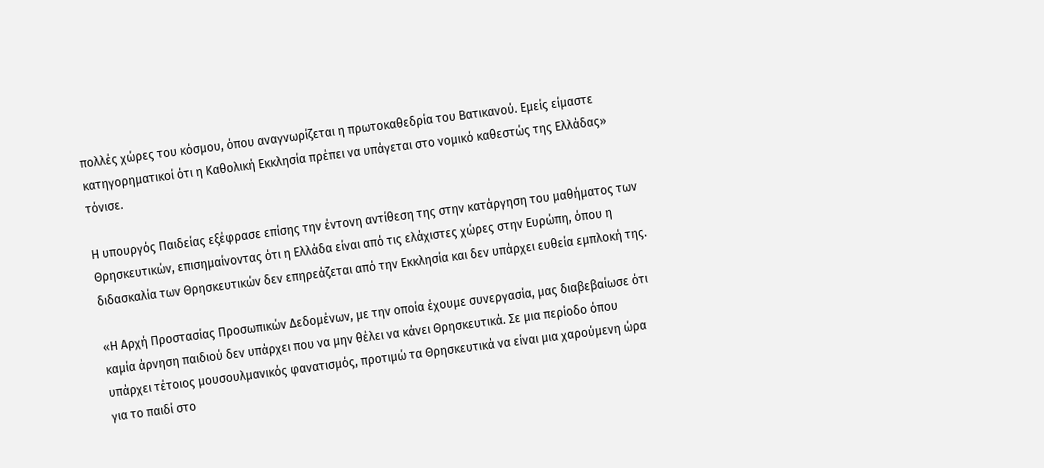πολλές χώρες του κόσμου, όπου αναγνωρίζεται η πρωτοκαθεδρία του Βατικανού. Εμείς είμαστε κατηγορηματικοί ότι η Καθολική Εκκλησία πρέπει να υπάγεται στο νομικό καθεστώς της Ελλάδας» τόνισε.

Η υπουργός Παιδείας εξέφρασε επίσης την έντονη αντίθεση της στην κατάργηση του μαθήματος των Θρησκευτικών, επισημαίνοντας ότι η Ελλάδα είναι από τις ελάχιστες χώρες στην Ευρώπη, όπου η διδασκαλία των Θρησκευτικών δεν επηρεάζεται από την Εκκλησία και δεν υπάρχει ευθεία εμπλοκή της.

«Η Αρχή Προστασίας Προσωπικών Δεδομένων, με την οποία έχουμε συνεργασία, μας διαβεβαίωσε ότι καμία άρνηση παιδιού δεν υπάρχει που να μην θέλει να κάνει Θρησκευτικά. Σε μια περίοδο όπου υπάρχει τέτοιος μουσουλμανικός φανατισμός, προτιμώ τα Θρησκευτικά να είναι μια χαρούμενη ώρα για το παιδί στο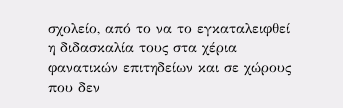σχολείο, από το να το εγκαταλειφθεί η διδασκαλία τους στα χέρια φανατικών επιτηδείων και σε χώρους που δεν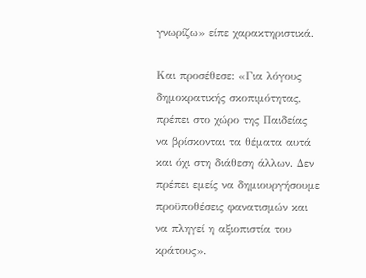γνωρίζω» είπε χαρακτηριστικά.

Και προσέθεσε: «Για λόγους δημοκρατικής σκοπιμότητας, πρέπει στο χώρο της Παιδείας να βρίσκονται τα θέματα αυτά και όχι στη διάθεση άλλων. Δεν πρέπει εμείς να δημιουργήσουμε προϋποθέσεις φανατισμών και να πληγεί η αξιοπιστία του κράτους».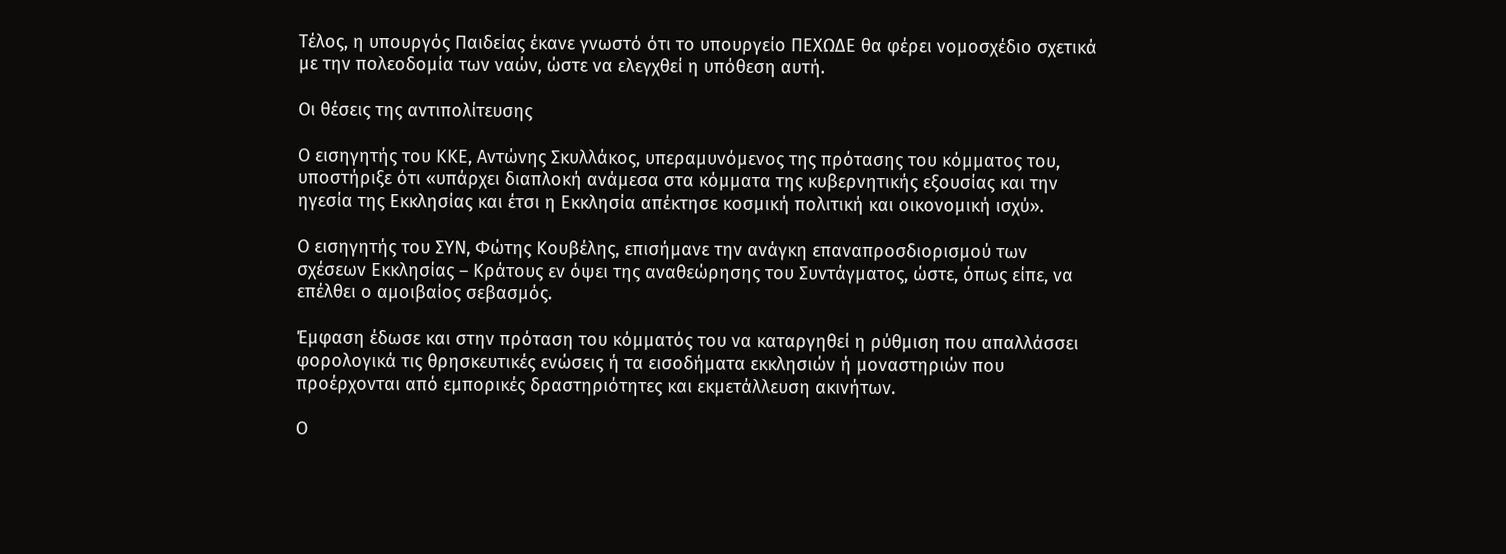Τέλος, η υπουργός Παιδείας έκανε γνωστό ότι το υπουργείο ΠΕΧΩΔΕ θα φέρει νομοσχέδιο σχετικά με την πολεοδομία των ναών, ώστε να ελεγχθεί η υπόθεση αυτή.

Οι θέσεις της αντιπολίτευσης

Ο εισηγητής του ΚΚΕ, Αντώνης Σκυλλάκος, υπεραμυνόμενος της πρότασης του κόμματος του, υποστήριξε ότι «υπάρχει διαπλοκή ανάμεσα στα κόμματα της κυβερνητικής εξουσίας και την ηγεσία της Εκκλησίας και έτσι η Εκκλησία απέκτησε κοσμική πολιτική και οικονομική ισχύ».

Ο εισηγητής του ΣΥΝ, Φώτης Κουβέλης, επισήμανε την ανάγκη επαναπροσδιορισμού των σχέσεων Εκκλησίας – Κράτους εν όψει της αναθεώρησης του Συντάγματος, ώστε, όπως είπε, να επέλθει ο αμοιβαίος σεβασμός.

Έμφαση έδωσε και στην πρόταση του κόμματός του να καταργηθεί η ρύθμιση που απαλλάσσει φορολογικά τις θρησκευτικές ενώσεις ή τα εισοδήματα εκκλησιών ή μοναστηριών που προέρχονται από εμπορικές δραστηριότητες και εκμετάλλευση ακινήτων.

Ο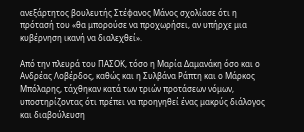ανεξάρτητος βουλευτής Στέφανος Μάνος σχολίασε ότι η πρότασή του «θα μπορούσε να προχωρήσει, αν υπήρχε μια κυβέρνηση ικανή να διαλεχθεί».

Από την πλευρά του ΠΑΣΟΚ, τόσο η Μαρία Δαμανάκη όσο και ο Ανδρέας Λοβέρδος, καθώς και η Συλβάνα Ράπτη και ο Μάρκος Μπόλαρης, τάχθηκαν κατά των τριών προτάσεων νόμων, υποστηρίζοντας ότι πρέπει να προηγηθεί ένας μακρύς διάλογος και διαβούλευση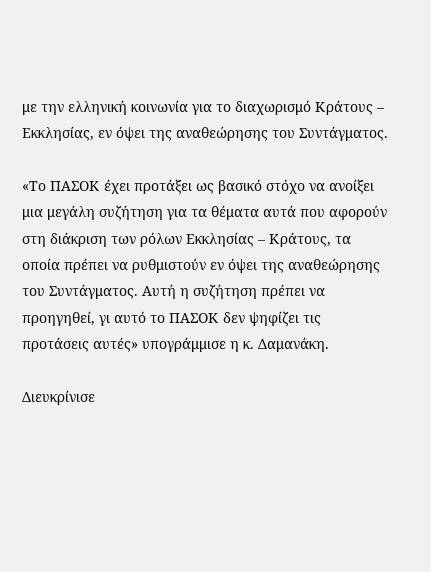με την ελληνική κοινωνία για το διαχωρισμό Κράτους – Εκκλησίας, εν όψει της αναθεώρησης του Συντάγματος.

«Το ΠΑΣΟΚ έχει προτάξει ως βασικό στόχο να ανοίξει μια μεγάλη συζήτηση για τα θέματα αυτά που αφορούν στη διάκριση των ρόλων Εκκλησίας – Κράτους, τα οποία πρέπει να ρυθμιστούν εν όψει της αναθεώρησης του Συντάγματος. Αυτή η συζήτηση πρέπει να προηγηθεί, γι αυτό το ΠΑΣΟΚ δεν ψηφίζει τις προτάσεις αυτές» υπογράμμισε η κ. Δαμανάκη.

Διευκρίνισε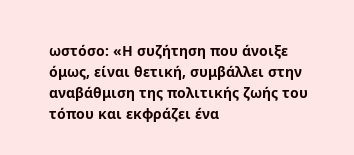ωστόσο: «Η συζήτηση που άνοιξε όμως, είναι θετική, συμβάλλει στην αναβάθμιση της πολιτικής ζωής του τόπου και εκφράζει ένα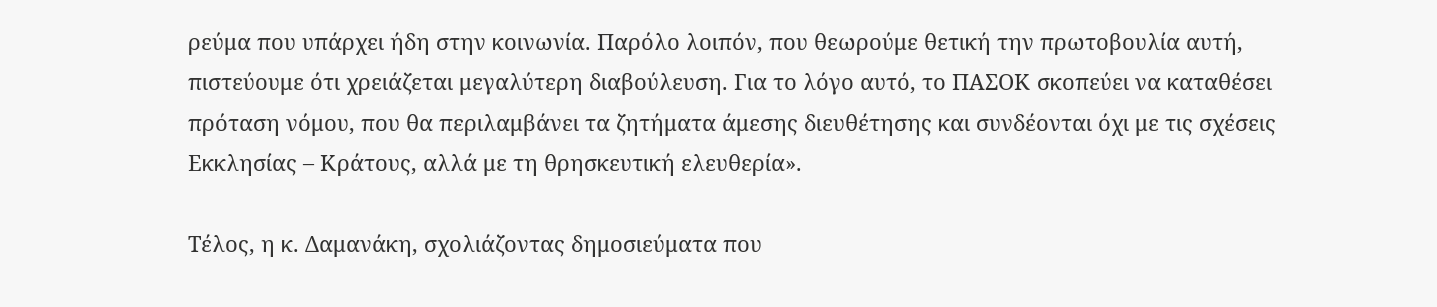ρεύμα που υπάρχει ήδη στην κοινωνία. Παρόλο λοιπόν, που θεωρούμε θετική την πρωτοβουλία αυτή, πιστεύουμε ότι χρειάζεται μεγαλύτερη διαβούλευση. Για το λόγο αυτό, το ΠΑΣΟΚ σκοπεύει να καταθέσει πρόταση νόμου, που θα περιλαμβάνει τα ζητήματα άμεσης διευθέτησης και συνδέονται όχι με τις σχέσεις Εκκλησίας – Κράτους, αλλά με τη θρησκευτική ελευθερία».

Τέλος, η κ. Δαμανάκη, σχολιάζοντας δημοσιεύματα που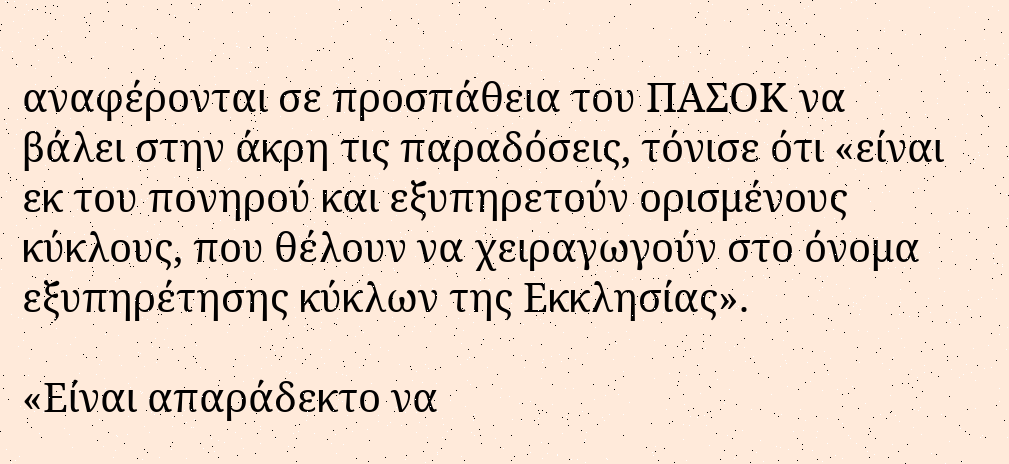αναφέρονται σε προσπάθεια του ΠΑΣΟΚ να βάλει στην άκρη τις παραδόσεις, τόνισε ότι «είναι εκ του πονηρού και εξυπηρετούν ορισμένους κύκλους, που θέλουν να χειραγωγούν στο όνομα εξυπηρέτησης κύκλων της Εκκλησίας».

«Είναι απαράδεκτο να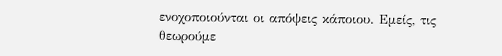ενοχοποιούνται οι απόψεις κάποιου. Εμείς, τις θεωρούμε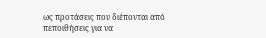ως προτάσεις που διέπονται από πεποιθήσεις για να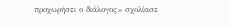προχωρήσει ο διάλογος» σχολίασε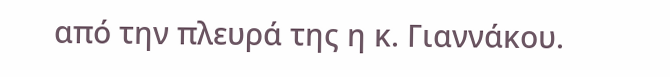από την πλευρά της η κ. Γιαννάκου.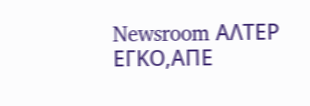Newsroom ΑΛΤΕΡ ΕΓΚΟ,ΑΠΕ